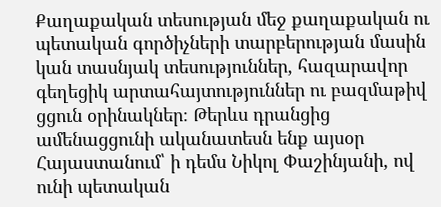Քաղաքական տեսության մեջ քաղաքական ու պետական գործիչների տարբերության մասին կան տասնյակ տեսություններ, հազարավոր գեղեցիկ արտահայտություններ ու բազմաթիվ ցցուն օրինակներ։ Թերևս դրանցից ամենացցունի ականատեսն ենք այսօր Հայաստանում՝ ի դեմս Նիկոլ Փաշինյանի, ով ունի պետական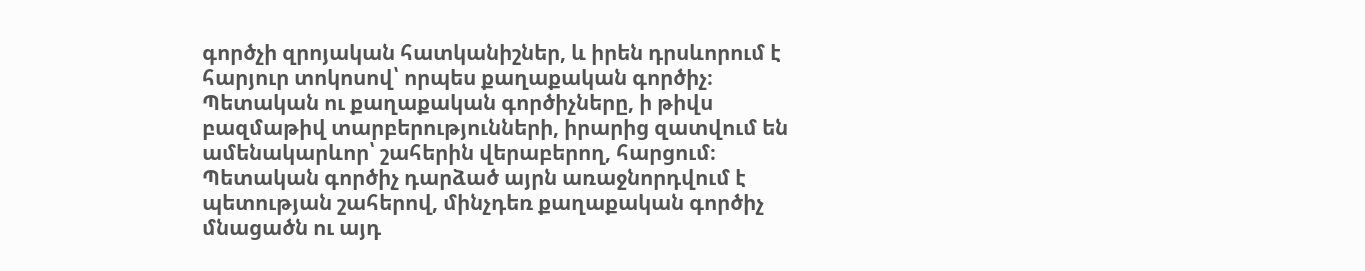գործչի զրոյական հատկանիշներ, և իրեն դրսևորում է հարյուր տոկոսով՝ որպես քաղաքական գործիչ։ Պետական ու քաղաքական գործիչները, ի թիվս բազմաթիվ տարբերությունների, իրարից զատվում են ամենակարևոր՝ շահերին վերաբերող, հարցում։ Պետական գործիչ դարձած այրն առաջնորդվում է պետության շահերով, մինչդեռ քաղաքական գործիչ մնացածն ու այդ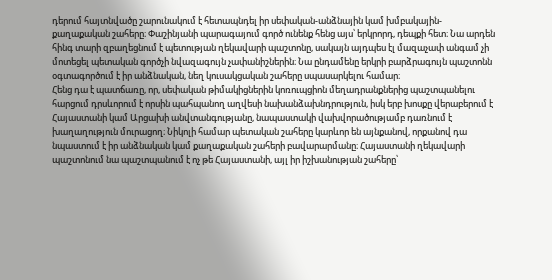դերում հայտնվածը շարունակում է հետապնդել իր սեփական-անձնային կամ խմբակային-քաղաքական շահերը։ Փաշինյանի պարագայում գործ ունենք հենց այս՝ երկրորդ, դեպքի հետ։ Նա արդեն հինգ տարի զբաղեցնում է պետության ղեկավարի պաշտոնը, սակայն այդպես էլ մազաչափ անգամ չի մոտեցել պետական գործչի նվազագույն չափանիշներին։ Նա ընդամենը երկրի բարձրագույն պաշտոնն օգտագործում է իր անձնական, նեղ կուսակցական շահերը սպասարկելու համար։
Հենց դա է պատճառը, որ, սեփական թիմակիցներին կոռուպցիոն մեղադրանքներից պաշտպանելու հարցում դրսևորում է որսին պահպանող աղվեսի նախանձախնդրություն, իսկ երբ խոսքը վերաբերում է Հայաստանի կամ Արցախի անվտանգությանը, նապաստակի վախվորածությամբ դառնում է խաղաղություն մուրացող։ Նիկոլի համար պետական շահերը կարևոր են այնքանով, որքանով դա նպաստում է իր անձնական կամ քաղաքական շահերի բավարարմանը։ Հայաստանի ղեկավարի պաշտոնում նա պաշտպանում է ոչ թե Հայաստանի, այլ իր իշխանության շահերը՝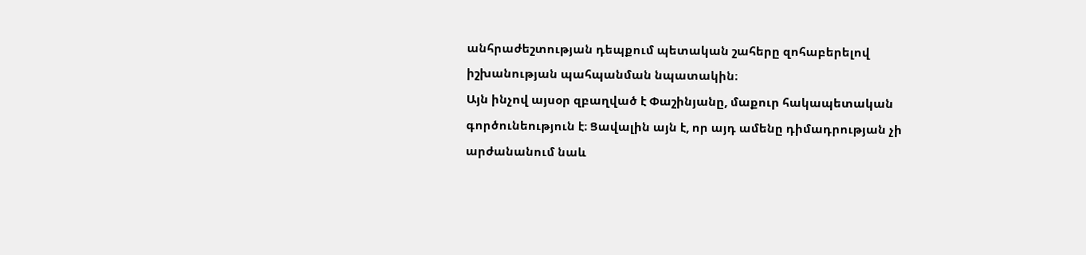անհրաժեշտության դեպքում պետական շահերը զոհաբերելով իշխանության պահպանման նպատակին։
Այն ինչով այսօր զբաղված է Փաշինյանը, մաքուր հակապետական գործունեություն է։ Ցավալին այն է, որ այդ ամենը դիմադրության չի արժանանում նաև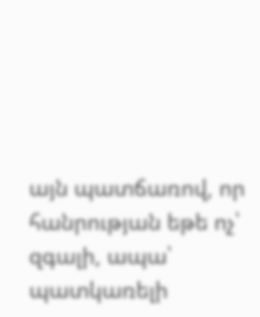այն պատճառով, որ հանրության եթե ոչ՝ զգալի, ապա՝ պատկառելի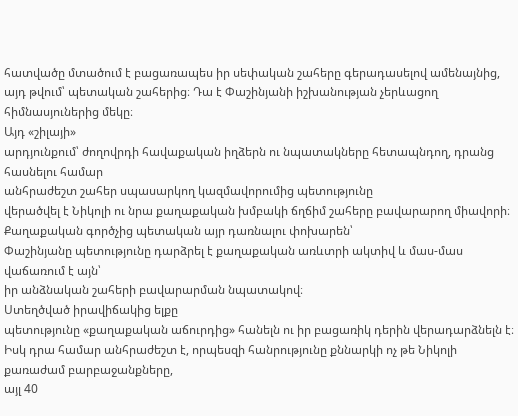հատվածը մտածում է բացառապես իր սեփական շահերը գերադասելով ամենայնից, այդ թվում՝ պետական շահերից։ Դա է Փաշինյանի իշխանության չերևացող հիմնասյուներից մեկը։
Այդ «շիլայի»
արդյունքում՝ ժողովրդի հավաքական իղձերն ու նպատակները հետապնդող, դրանց հասնելու համար
անհրաժեշտ շահեր սպասարկող կազմավորումից պետությունը
վերածվել է Նիկոլի ու նրա քաղաքական խմբակի ճղճիմ շահերը բավարարող միավորի։ Քաղաքական գործչից պետական այր դառնալու փոխարեն՝
Փաշինյանը պետությունը դարձրել է քաղաքական առևտրի ակտիվ և մաս-մաս վաճառում է այն՝
իր անձնական շահերի բավարարման նպատակով։
Ստեղծված իրավիճակից ելքը
պետությունը «քաղաքական աճուրդից» հանելն ու իր բացառիկ դերին վերադարձնելն է։ Իսկ դրա համար անհրաժեշտ է, որպեսզի հանրությունը քննարկի ոչ թե Նիկոլի քառաժամ բարբաջանքները,
այլ 40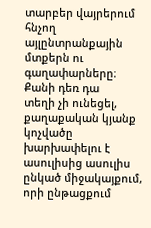տարբեր վայրերում հնչող այլընտրանքային մտքերն ու գաղափարները։ Քանի դեռ դա
տեղի չի ունեցել, քաղաքական կյանք կոչվածը խարխափելու է ասուլիսից ասուլիս ընկած միջակայքում,
որի ընթացքում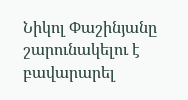Նիկոլ Փաշինյանը շարունակելու է բավարարել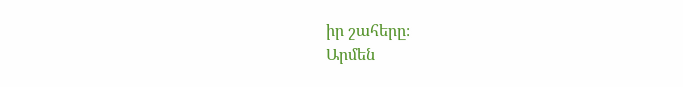իր շահերը։
Արմեն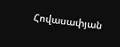Հովասափյան